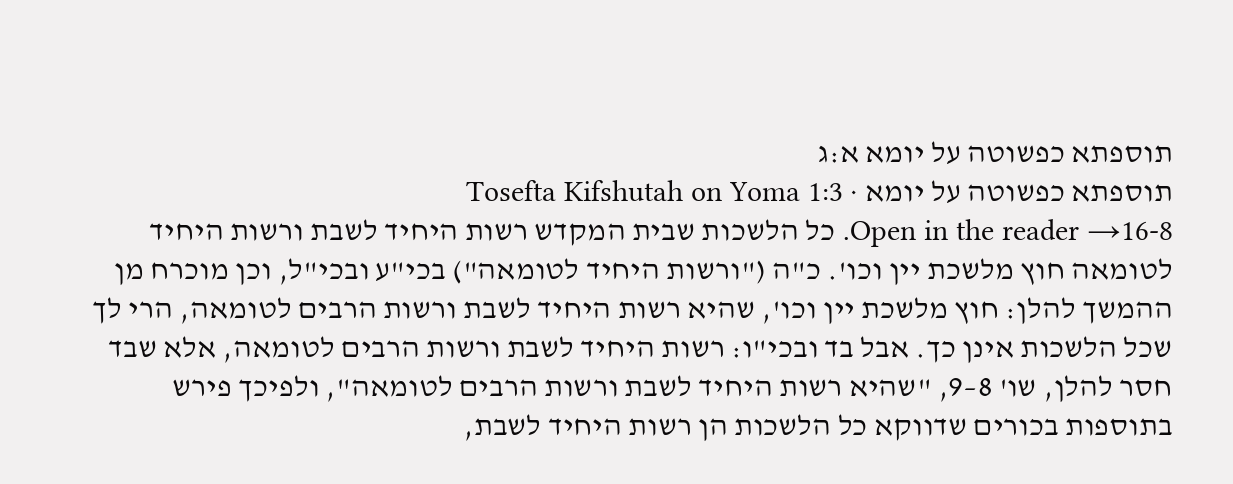תוספתא כפשוטה על יומא א:ג
תוספתא כפשוטה על יומא · Tosefta Kifshutah on Yoma 1:3
Open in the reader →16-8. כל הלשכות שבית המקדש רשות היחיד לשבת ורשות היחיד לטומאה חוץ מלשכת יין וכו'. כ"ה ("ורשות היחיד לטומאה") בכי"ע ובכי"ל, וכן מוכרח מן ההמשך להלן: חוץ מלשכת יין וכו', שהיא רשות היחיד לשבת ורשות הרבים לטומאה, הרי לך שכל הלשכות אינן כך. אבל בד ובכי"ו: רשות היחיד לשבת ורשות הרבים לטומאה, אלא שבד חסר להלן, שו' 8–9, "שהיא רשות היחיד לשבת ורשות הרבים לטומאה", ולפיכך פירש בתוספות בכורים שדווקא כל הלשכות הן רשות היחיד לשבת,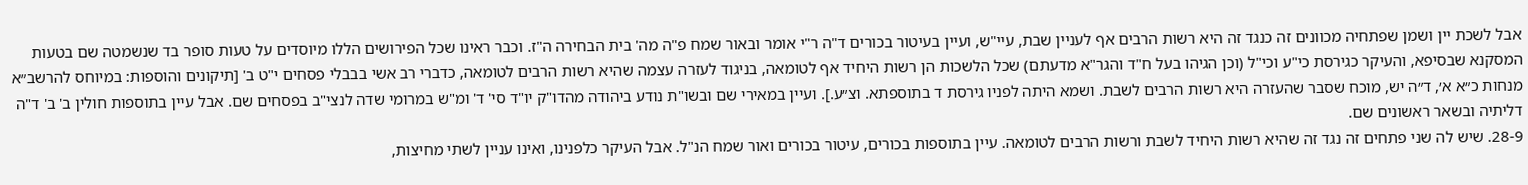אבל לשכת יין ושמן שפתחיה מכוונים זה כנגד זה היא רשות הרבים אף לעניין שבת, עיי"ש, ועיין בעיטור בכורים ד"ה ר"י אומר ובאור שמח פ"ה מה' בית הבחירה ה"ז. וכבר ראינו שכל הפירושים הללו מיוסדים על טעות סופר בד שנשמטה שם בטעות המסקנא שבסיפא, והעיקר כגירסת כי"ע וכי"ל (וכן הגיהו בעל ח"ד והגר"א מדעתם) שכל הלשכות הן רשות היחיד אף לטומאה, בניגוד לעזרה עצמה שהיא רשות הרבים לטומאה, כדברי רב אשי בבבלי פסחים י"ט ב' [תיקונים והוספות: במיוחס להרשב״א מנחות כ״א א׳, ד״ה יש, מוכח שסבר שהעזרה היא רשות הרבים לשבת. ושמא היתה לפניו גירסת ד בתוספתא. וצ״ע.]. ועיין במאירי שם ובשו"ת נודע ביהודה מהדו"ק יו"ד סי' ד' ומ"ש במרומי שדה לנצי"ב בפסחים שם. אבל עיין בתוספות חולין ב' ב' ד"ה דליתיה ובשאר ראשונים שם.
28-9. שיש לה שני פתחים זה נגד זה שהיא רשות היחיד לשבת ורשות הרבים לטומאה. עיין בתוספות בכורים, עיטור בכורים ואור שמח הנ"ל. אבל העיקר כלפנינו, ואינו עניין לשתי מחיצות,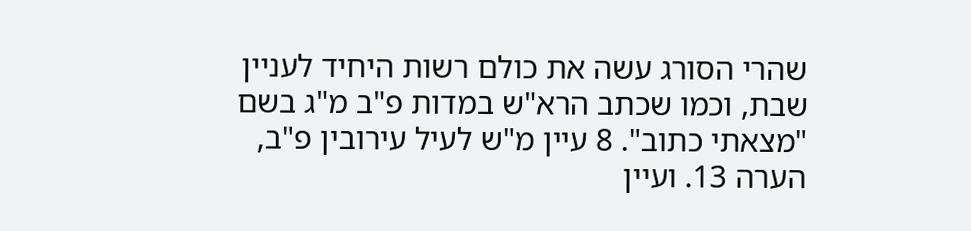שהרי הסורג עשה את כולם רשות היחיד לעניין שבת, וכמו שכתב הרא"ש במדות פ"ב מ"ג בשם "מצאתי כתוב". 8 עיין מ"ש לעיל עירובין פ"ב, הערה 13. ועיין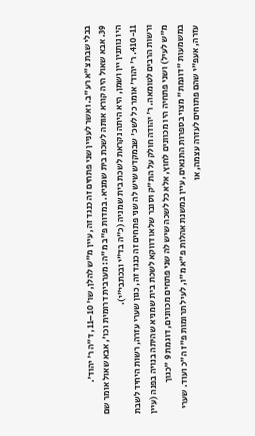בבלי שבת צ"א רע"ב. ואשר לעניין שני פתחים זה כנגד זה, עיין מ"ש להלן, שו' 10–11, ד"ה ר' יהוד'.
39. אבא שאול היה קורא אותה לשכת בית שמניא. במדות פ"ב מ"ה: מערבית דרומית וכו', אבא שאול אומר שם היו נותנין יין ושמן, היא היתה נקראת לשכת בית שמניה (כ"ה בד"י ובכתבי"י).
410-11. ר' יהוד' אומר כל לשכ' שבמקדש שיש לה שני פתחים זה כנגד זה, כגון שערי עזרה, רשות היחיד לשבת ורשות הרבים לטומאה. ר' יהודה חולק על הת"ק וסובר שלאו דווקא לשכת בית שמניא שהיתה בנויה בפנה (עיין מ"ש לעיל) ושני פתחיה היו מכוונים לחוץ, אלא כל לשכה שיש לה שני פתחים מכוונים, דוגמת 9 "כגוך במשמעות "דוגמת" מצוי בספרות התנאים, עיין במשנת אהלות פ"א מ"ו, לעיל תרומות פ"ז ה"כ ועוד. שערי עזרה, אעפ"י שהם פתוחים לעזרה עצמה, או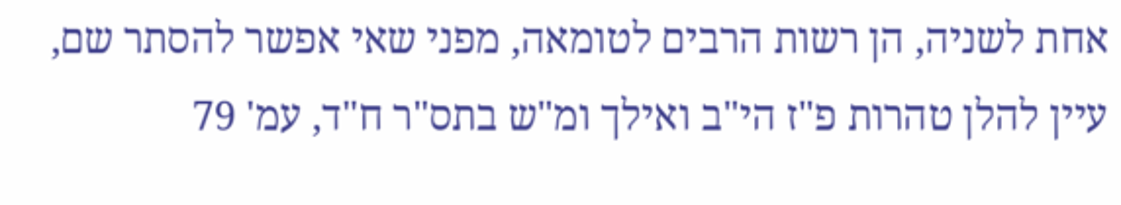אחת לשניה, הן רשות הרבים לטומאה, מפני שאי אפשר להסתר שם, עיין להלן טהרות פ"ז הי"ב ואילך ומ"ש בתס"ר ח"ד, עמ' 79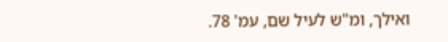ואילך, ומ"ש לעיל שם, עמ' 78.